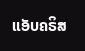ແອັບຄຣິສ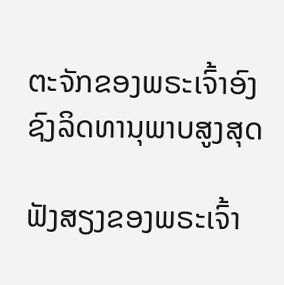ຕະຈັກຂອງພຣະເຈົ້າອົງຊົງລິດທານຸພາບສູງສຸດ

ຟັງສຽງຂອງພຣະເຈົ້າ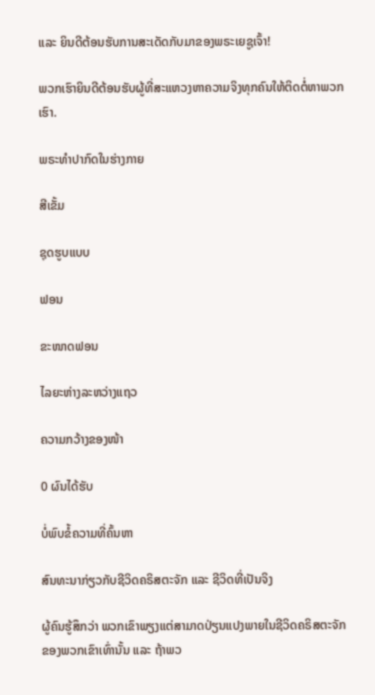ແລະ ຍິນດີຕ້ອນຮັບການສະເດັດກັບມາຂອງພຣະເຍຊູເຈົ້າ!

ພວກເຮົາຍິນດີຕ້ອນຮັບຜູ້ທີ່ສະແຫວງຫາຄວາມຈິງທຸກຄົນໃຫ້ຕິດຕໍ່ຫາພວກເຮົາ.

ພຣະທໍາປາກົດໃນຮ່າງກາຍ

ສີເຂັ້ມ

ຊຸດຮູບແບບ

ຟອນ

ຂະໜາດຟອນ

ໄລຍະຫ່າງລະຫວ່າງແຖວ

ຄວາມກວ້າງຂອງໜ້າ

0 ຜົນໄດ້ຮັບ

ບໍ່ພົບຂໍ້ຄວາມທີ່ຄົ້ນຫາ

ສົນທະນາກ່ຽວກັບຊີວິດຄຣິສຕະຈັກ ແລະ ຊີວິດທີ່ເປັນຈິງ

ຜູ້ຄົນຮູ້ສຶກວ່າ ພວກເຂົາພຽງແຕ່ສາມາດປ່ຽນແປງພາຍໃນຊີວິດຄຣິສຕະຈັກຂອງພວກເຂົາເທົ່ານັ້ນ ແລະ ຖ້າພວ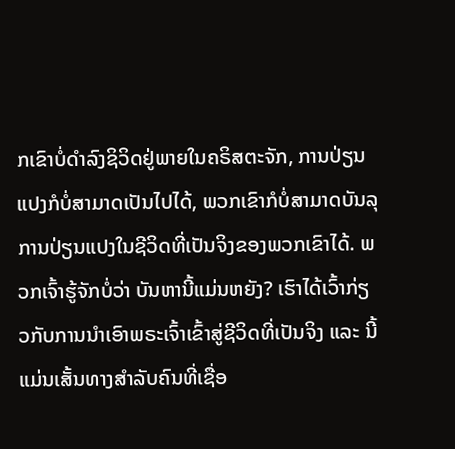ກເຂົາບໍ່ດຳລົງຊິວິດຢູ່ພາຍໃນຄຣິສຕະຈັກ, ການປ່ຽນແປງກໍບໍ່ສາມາດເປັນໄປໄດ້, ພວກເຂົາກໍບໍ່ສາມາດບັນລຸການປ່ຽນແປງໃນຊີວິດທີ່ເປັນຈິງຂອງພວກເຂົາໄດ້. ພວກເຈົ້າຮູ້ຈັກບໍ່ວ່າ ບັນຫານີ້ແມ່ນຫຍັງ? ເຮົາໄດ້ເວົ້າກ່ຽວກັບການນໍາເອົາພຣະເຈົ້າເຂົ້າສູ່ຊີວິດທີ່ເປັນຈິງ ແລະ ນີ້ແມ່ນເສັ້ນທາງສຳລັບຄົນທີ່ເຊື່ອ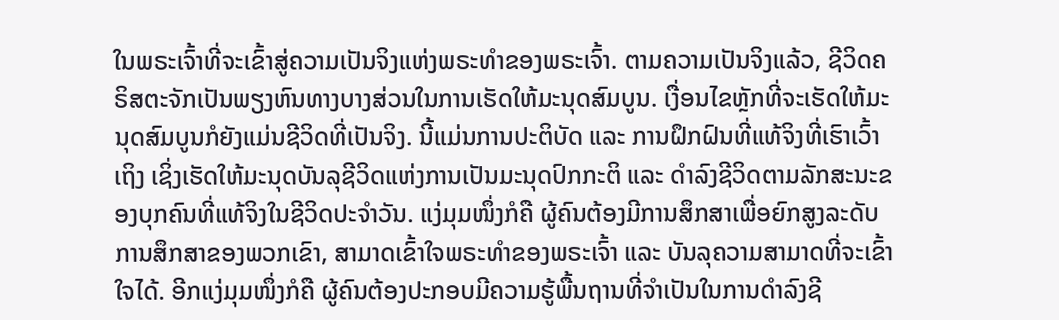ໃນພຣະເຈົ້າທີ່ຈະເຂົ້າສູ່ຄວາມເປັນຈິງແຫ່ງພຣະທຳຂອງພຣະເຈົ້າ. ຕາມຄວາມເປັນຈິງແລ້ວ, ຊີວິດຄຣິສຕະຈັກເປັນພຽງຫົນທາງບາງສ່ວນໃນການເຮັດໃຫ້ມະນຸດສົມບູນ. ເງື່ອນໄຂຫຼັກທີ່ຈະເຮັດໃຫ້ມະນຸດສົມບູນກໍຍັງແມ່ນຊີວິດທີ່ເປັນຈິງ. ນີ້ແມ່ນການປະຕິບັດ ແລະ ການຝຶກຝົນທີ່ແທ້ຈິງທີ່ເຮົາເວົ້າເຖິງ ເຊິ່ງເຮັດໃຫ້ມະນຸດບັນລຸຊີວິດແຫ່ງການເປັນມະນຸດປົກກະຕິ ແລະ ດຳລົງຊີວິດຕາມລັກສະນະຂອງບຸກຄົນທີ່ແທ້ຈິງໃນຊີວິດປະຈຳວັນ. ແງ່ມຸມໜຶ່ງກໍຄື ຜູ້ຄົນຕ້ອງມີການສຶກສາເພື່ອຍົກສູງລະດັບການສຶກສາຂອງພວກເຂົາ, ສາມາດເຂົ້າໃຈພຣະທຳຂອງພຣະເຈົ້າ ແລະ ບັນລຸຄວາມສາມາດທີ່ຈະເຂົ້າໃຈໄດ້. ອີກແງ່ມຸມໜຶ່ງກໍຄື ຜູ້ຄົນຕ້ອງປະກອບມີຄວາມຮູ້ພື້ນຖານທີ່ຈຳເປັນໃນການດຳລົງຊີ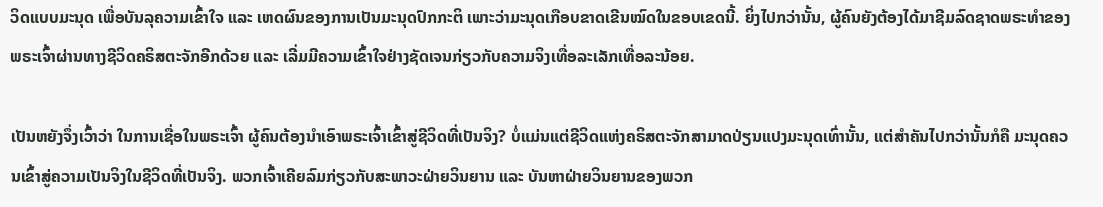ວິດແບບມະນຸດ ເພື່ອບັນລຸຄວາມເຂົ້າໃຈ ແລະ ເຫດຜົນຂອງການເປັນມະນຸດປົກກະຕິ ເພາະວ່າມະນຸດເກືອບຂາດເຂີນໝົດໃນຂອບເຂດນີ້. ຍິ່ງໄປກວ່ານັ້ນ, ຜູ້ຄົນຍັງຕ້ອງໄດ້ມາຊີມລົດຊາດພຣະທຳຂອງພຣະເຈົ້າຜ່ານທາງຊີວິດຄຣິສຕະຈັກອີກດ້ວຍ ແລະ ເລີ່ມມີຄວາມເຂົ້າໃຈຢ່າງຊັດເຈນກ່ຽວກັບຄວາມຈິງເທື່ອລະເລັກເທື່ອລະນ້ອຍ.

ເປັນຫຍັງຈຶ່ງເວົ້າວ່າ ໃນການເຊື່ອໃນພຣະເຈົ້າ ຜູ້ຄົນຕ້ອງນໍາເອົາພຣະເຈົ້າເຂົ້າສູ່ຊີວິດທີ່ເປັນຈິງ? ບໍ່ແມ່ນແຕ່ຊີວິດແຫ່ງຄຣິສຕະຈັກສາມາດປ່ຽນແປງມະນຸດເທົ່ານັ້ນ, ແຕ່ສຳຄັນໄປກວ່ານັ້ນກໍຄື ມະນຸດຄວນເຂົ້າສູ່ຄວາມເປັນຈິງໃນຊີວິດທີ່ເປັນຈິງ. ພວກເຈົ້າເຄີຍລົມກ່ຽວກັບສະພາວະຝ່າຍວິນຍານ ແລະ ບັນຫາຝ່າຍວິນຍານຂອງພວກ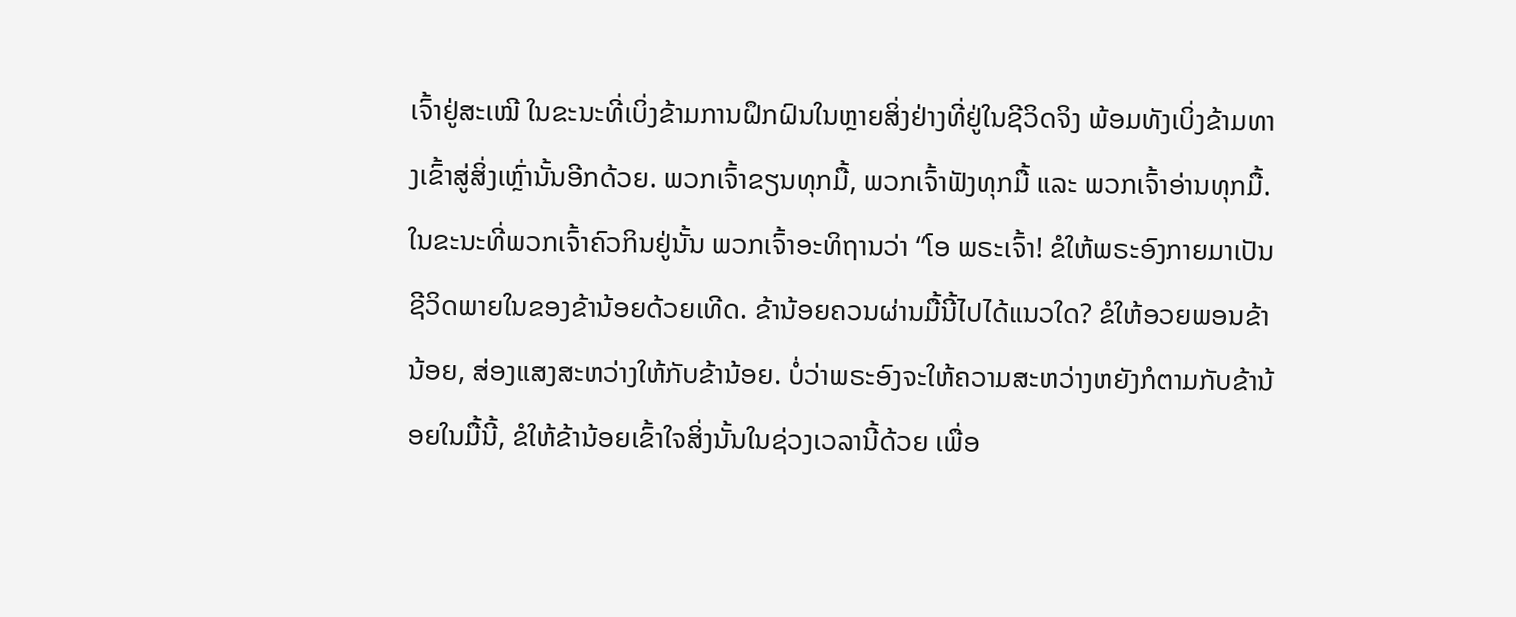ເຈົ້າຢູ່ສະເໝີ ໃນຂະນະທີ່ເບິ່ງຂ້າມການຝຶກຝົນໃນຫຼາຍສິ່ງຢ່າງທີ່ຢູ່ໃນຊີວິດຈິງ ພ້ອມທັງເບິ່ງຂ້າມທາງເຂົ້າສູ່ສິ່ງເຫຼົ່ານັ້ນອີກດ້ວຍ. ພວກເຈົ້າຂຽນທຸກມື້, ພວກເຈົ້າຟັງທຸກມື້ ແລະ ພວກເຈົ້າອ່ານທຸກມື້. ໃນຂະນະທີ່ພວກເຈົ້າຄົວກິນຢູ່ນັ້ນ ພວກເຈົ້າອະທິຖານວ່າ “ໂອ ພຣະເຈົ້າ! ຂໍໃຫ້ພຣະອົງກາຍມາເປັນຊີວິດພາຍໃນຂອງຂ້ານ້ອຍດ້ວຍເທີດ. ຂ້ານ້ອຍຄວນຜ່ານມື້ນີ້ໄປໄດ້ແນວໃດ? ຂໍໃຫ້ອວຍພອນຂ້ານ້ອຍ, ສ່ອງແສງສະຫວ່າງໃຫ້ກັບຂ້ານ້ອຍ. ບໍ່ວ່າພຣະອົງຈະໃຫ້ຄວາມສະຫວ່າງຫຍັງກໍຕາມກັບຂ້ານ້ອຍໃນມື້ນີ້, ຂໍໃຫ້ຂ້ານ້ອຍເຂົ້າໃຈສິ່ງນັ້ນໃນຊ່ວງເວລານີ້ດ້ວຍ ເພື່ອ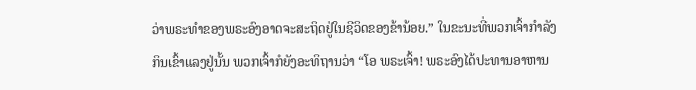ວ່າພຣະທຳຂອງພຣະອົງອາດຈະສະຖິດຢູ່ໃນຊີວິດຂອງຂ້ານ້ອຍ.” ໃນຂະນະທີ່ພວກເຈົ້າກໍາລັງກິນເຂົ້າແລງຢູ່ນັ້ນ ພວກເຈົ້າກໍຍັງອະທິຖານວ່າ “ໂອ ພຣະເຈົ້າ! ພຣະອົງໄດ້ປະທານອາຫານ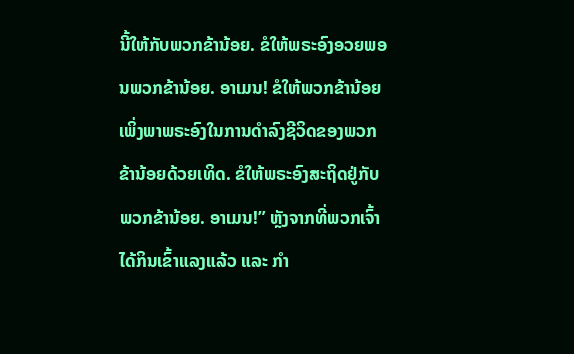ນີ້ໃຫ້ກັບພວກຂ້ານ້ອຍ. ຂໍໃຫ້ພຣະອົງອວຍພອນພວກຂ້ານ້ອຍ. ອາເມນ! ຂໍໃຫ້ພວກຂ້ານ້ອຍເພິ່ງພາພຣະອົງໃນການດໍາລົງຊີວິດຂອງພວກຂ້ານ້ອຍດ້ວຍເທິດ. ຂໍໃຫ້ພຣະອົງສະຖິດຢູ່ກັບພວກຂ້ານ້ອຍ. ອາເມນ!” ຫຼັງຈາກທີ່ພວກເຈົ້າໄດ້ກິນເຂົ້າແລງແລ້ວ ແລະ ກຳ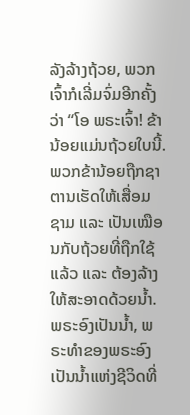ລັງລ້າງຖ້ວຍ, ພວກເຈົ້າກໍເລີ່ມຈົ່ມອີກຄັ້ງວ່າ “ໂອ ພຣະເຈົ້າ! ຂ້ານ້ອຍແມ່ນຖ້ວຍໃບນີ້. ພວກຂ້ານ້ອຍຖືກຊາຕານເຮັດໃຫ້ເສື່ອມຊາມ ແລະ ເປັນເໝືອນກັບຖ້ວຍທີ່ຖືກໃຊ້ແລ້ວ ແລະ ຕ້ອງລ້າງໃຫ້ສະອາດດ້ວຍນໍ້າ. ພຣະອົງເປັນນໍ້າ, ພຣະທຳຂອງພຣະອົງເປັນນໍ້າແຫ່ງຊີວິດທີ່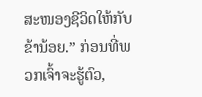ສະໜອງຊີວິດໃຫ້ກັບຂ້ານ້ອຍ.” ກ່ອນທີ່ພວກເຈົ້າຈະຮູ້ຕົວ,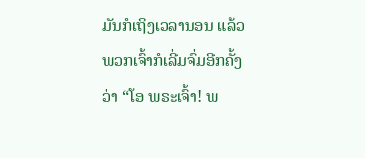ມັນກໍເຖິງເວລານອນ ແລ້ວ ພວກເຈົ້າກໍເລີ່ມຈົ່ມອີກຄັ້ງວ່າ “ໂອ ພຣະເຈົ້າ! ພ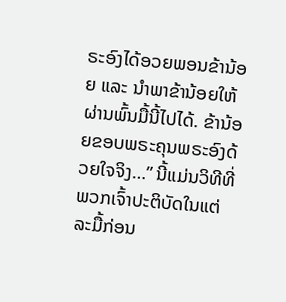ຣະອົງໄດ້ອວຍພອນຂ້ານ້ອຍ ແລະ ນໍາພາຂ້ານ້ອຍໃຫ້ຜ່ານພົ້ນມື້ນີ້ໄປໄດ້. ຂ້ານ້ອຍຂອບພຣະຄຸນພຣະອົງດ້ວຍໃຈຈິງ…” ນີ້ແມ່ນວິທີທີ່ພວກເຈົ້າປະຕິບັດໃນແຕ່ລະມື້ກ່ອນ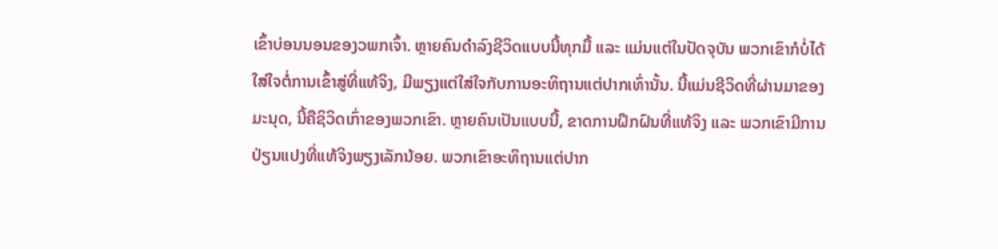ເຂົ້າບ່ອນນອນຂອງວພກເຈົ້າ. ຫຼາຍຄົນດຳລົງຊີວິດແບບນີ້ທຸກມື້ ແລະ ແມ່ນແຕ່ໃນປັດຈຸບັນ ພວກເຂົາກໍບໍ່ໄດ້ໃສ່ໃຈຕໍ່ການເຂົ້າສູ່ທີ່ແທ້ຈິງ, ມີພຽງແຕ່ໃສ່ໃຈກັບການອະທິຖານແຕ່ປາກເທົ່ານັ້ນ. ນີ້ແມ່ນຊີວິດທີ່ຜ່ານມາຂອງມະນຸດ, ນີ້ຄືຊິວິດເກົ່າຂອງພວກເຂົາ. ຫຼາຍຄົນເປັນແບບນີ້, ຂາດການຝຶກຝົນທີ່ແທ້ຈິງ ແລະ ພວກເຂົາມີການປ່ຽນແປງທີ່ແທ້ຈິງພຽງເລັກນ້ອຍ. ພວກເຂົາອະທິຖານແຕ່ປາກ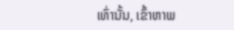ເທົ່ານັ້ນ, ເຂົ້າຫາພ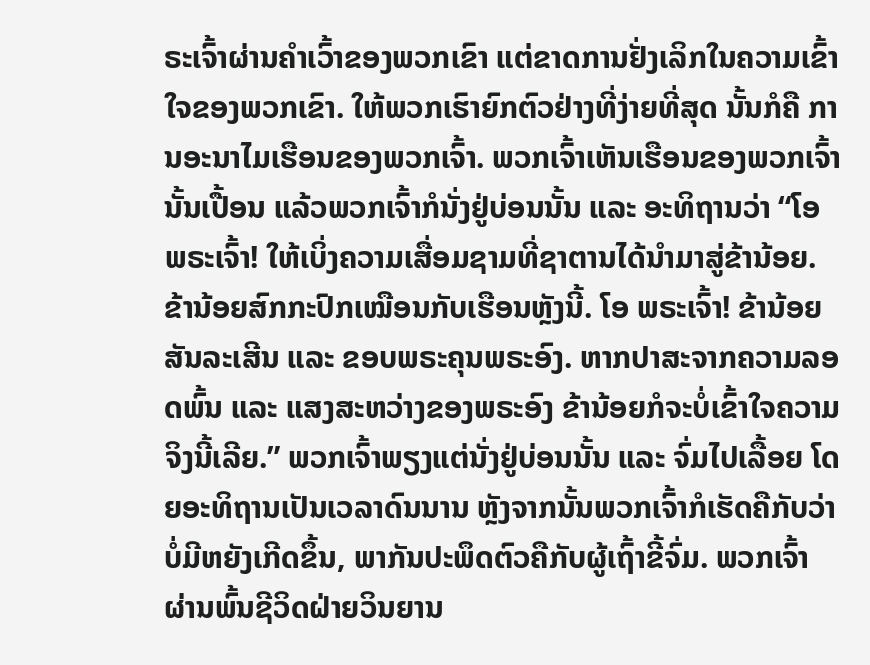ຣະເຈົ້າຜ່ານຄຳເວົ້າຂອງພວກເຂົາ ແຕ່ຂາດການຢັ່ງເລິກໃນຄວາມເຂົ້າໃຈຂອງພວກເຂົາ. ໃຫ້ພວກເຮົາຍົກຕົວຢ່າງທີ່ງ່າຍທີ່ສຸດ ນັ້ນກໍຄື ການອະນາໄມເຮືອນຂອງພວກເຈົ້າ. ພວກເຈົ້າເຫັນເຮືອນຂອງພວກເຈົ້ານັ້ນເປື້ອນ ແລ້ວພວກເຈົ້າກໍນັ່ງຢູ່ບ່ອນນັ້ນ ແລະ ອະທິຖານວ່າ “ໂອ ພຣະເຈົ້າ! ໃຫ້ເບິ່ງຄວາມເສື່ອມຊາມທີ່ຊາຕານໄດ້ນໍາມາສູ່ຂ້ານ້ອຍ. ຂ້ານ້ອຍສົກກະປົກເໝືອນກັບເຮືອນຫຼັງນີ້. ໂອ ພຣະເຈົ້າ! ຂ້ານ້ອຍສັນລະເສີນ ແລະ ຂອບພຣະຄຸນພຣະອົງ. ຫາກປາສະຈາກຄວາມລອດພົ້ນ ແລະ ແສງສະຫວ່າງຂອງພຣະອົງ ຂ້ານ້ອຍກໍຈະບໍ່ເຂົ້າໃຈຄວາມຈິງນີ້ເລີຍ.” ພວກເຈົ້າພຽງແຕ່ນັ່ງຢູ່ບ່ອນນັ້ນ ແລະ ຈົ່ມໄປເລື້ອຍ ໂດຍອະທິຖານເປັນເວລາດົນນານ ຫຼັງຈາກນັ້ນພວກເຈົ້າກໍເຮັດຄືກັບວ່າບໍ່ມີຫຍັງເກີດຂຶ້ນ, ພາກັນປະພຶດຕົວຄືກັບຜູ້ເຖົ້າຂີ້ຈົ່ມ. ພວກເຈົ້າຜ່ານພົ້ນຊີວິດຝ່າຍວິນຍານ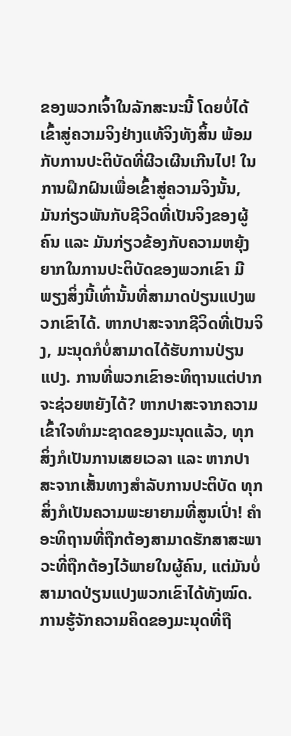ຂອງພວກເຈົ້າໃນລັກສະນະນີ້ ໂດຍບໍ່ໄດ້ເຂົ້າສູ່ຄວາມຈິງຢ່າງແທ້ຈິງທັງສິ້ນ ພ້ອມກັບການປະຕິບັດທີ່ຜີວເຜີນເກີນໄປ! ໃນການຝຶກຝົນເພື່ອເຂົ້າສູ່ຄວາມຈິງນັ້ນ, ມັນກ່ຽວພັນກັບຊີວິດທີ່ເປັນຈິງຂອງຜູ້ຄົນ ແລະ ມັນກ່ຽວຂ້ອງກັບຄວາມຫຍຸ້ງຍາກໃນການປະຕິບັດຂອງພວກເຂົາ ມີພຽງສິ່ງນີ້ເທົ່ານັ້ນທີ່ສາມາດປ່ຽນແປງພວກເຂົາໄດ້. ຫາກປາສະຈາກຊີວິດທີ່ເປັນຈິງ, ມະນຸດກໍບໍ່ສາມາດໄດ້ຮັບການປ່ຽນແປງ. ການທີ່ພວກເຂົາອະທິຖານແຕ່ປາກຈະຊ່ວຍຫຍັງໄດ້? ຫາກປາສະຈາກຄວາມເຂົ້າໃຈທຳມະຊາດຂອງມະນຸດແລ້ວ, ທຸກສິ່ງກໍເປັນການເສຍເວລາ ແລະ ຫາກປາສະຈາກເສັ້ນທາງສຳລັບການປະຕິບັດ ທຸກສິ່ງກໍເປັນຄວາມພະຍາຍາມທີ່ສູນເປົ່າ! ຄຳອະທິຖານທີ່ຖືກຕ້ອງສາມາດຮັກສາສະພາວະທີ່ຖືກຕ້ອງໄວ້ພາຍໃນຜູ້ຄົນ, ແຕ່ມັນບໍ່ສາມາດປ່ຽນແປງພວກເຂົາໄດ້ທັງໝົດ. ການຮູ້ຈັກຄວາມຄິດຂອງມະນຸດທີ່ຖື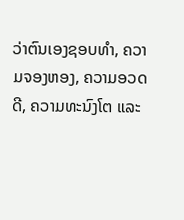ວ່າຕົນເອງຊອບທຳ, ຄວາມຈອງຫອງ, ຄວາມອວດດີ, ຄວາມທະນົງໂຕ ແລະ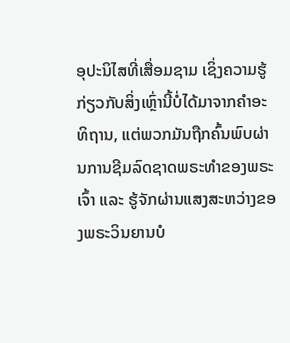ອຸປະນິໄສທີ່ເສື່ອມຊາມ ເຊິ່ງຄວາມຮູ້ກ່ຽວກັບສິ່ງເຫຼົ່ານີ້ບໍ່ໄດ້ມາຈາກຄຳອະທິຖານ, ແຕ່ພວກມັນຖືກຄົ້ນພົບຜ່ານການຊີມລົດຊາດພຣະທຳຂອງພຣະເຈົ້າ ແລະ ຮູ້ຈັກຜ່ານແສງສະຫວ່າງຂອງພຣະວິນຍານບໍ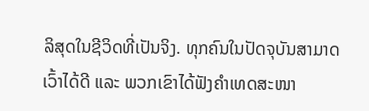ລິສຸດໃນຊີວິດທີ່ເປັນຈິງ. ທຸກຄົນໃນປັດຈຸບັນສາມາດເວົ້າໄດ້ດີ ແລະ ພວກເຂົາໄດ້ຟັງຄຳເທດສະໜາ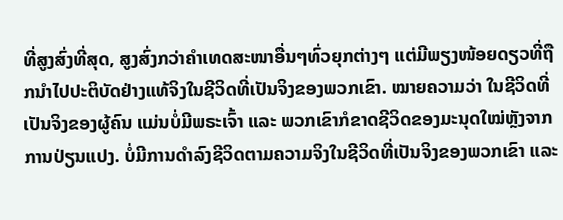ທີ່ສູງສົ່ງທີ່ສຸດ, ສູງສົ່ງກວ່າຄຳເທດສະໜາອື່ນໆທົ່ວຍຸກຕ່າງໆ ແຕ່ມີພຽງໜ້ອຍດຽວທີ່ຖືກນໍາໄປປະຕິບັດຢ່າງແທ້ຈິງໃນຊີວິດທີ່ເປັນຈິງຂອງພວກເຂົາ. ໝາຍຄວາມວ່າ ໃນຊີວິດທີ່ເປັນຈິງຂອງຜູ້ຄົນ ແມ່ນບໍ່ມີພຣະເຈົ້າ ແລະ ພວກເຂົາກໍຂາດຊີວິດຂອງມະນຸດໃໝ່ຫຼັງຈາກການປ່ຽນແປງ. ບໍ່ມີການດຳລົງຊີວິດຕາມຄວາມຈິງໃນຊີວິດທີ່ເປັນຈິງຂອງພວກເຂົາ ແລະ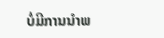ບໍ່ມີການນໍາພ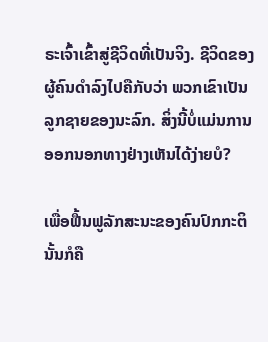ຣະເຈົ້າເຂົ້າສູ່ຊີວິດທີ່ເປັນຈິງ. ຊີວິດຂອງຜູ້ຄົນດຳລົງໄປຄືກັບວ່າ ພວກເຂົາເປັນລູກຊາຍຂອງນະລົກ. ສິ່ງນີ້ບໍ່ແມ່ນການອອກນອກທາງຢ່າງເຫັນໄດ້ງ່າຍບໍ?

ເພື່ອຟື້ນຟູລັກສະນະຂອງຄົນປົກກະຕິ ນັ້ນກໍຄື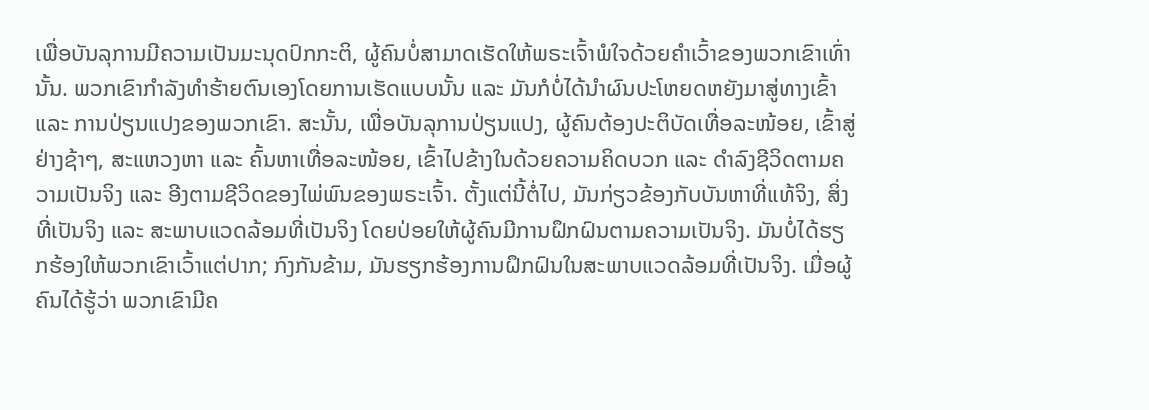ເພື່ອບັນລຸການມີຄວາມເປັນມະນຸດປົກກະຕິ, ຜູ້ຄົນບໍ່ສາມາດເຮັດໃຫ້ພຣະເຈົ້າພໍໃຈດ້ວຍຄຳເວົ້າຂອງພວກເຂົາເທົ່ານັ້ນ. ພວກເຂົາກຳລັງທຳຮ້າຍຕົນເອງໂດຍການເຮັດແບບນັ້ນ ແລະ ມັນກໍບໍ່ໄດ້ນໍາຜົນປະໂຫຍດຫຍັງມາສູ່ທາງເຂົ້າ ແລະ ການປ່ຽນແປງຂອງພວກເຂົາ. ສະນັ້ນ, ເພື່ອບັນລຸການປ່ຽນແປງ, ຜູ້ຄົນຕ້ອງປະຕິບັດເທື່ອລະໜ້ອຍ, ເຂົ້າສູ່ຢ່າງຊ້າໆ, ສະແຫວງຫາ ແລະ ຄົ້ນຫາເທື່ອລະໜ້ອຍ, ເຂົ້າໄປຂ້າງໃນດ້ວຍຄວາມຄິດບວກ ແລະ ດຳລົງຊີວິດຕາມຄວາມເປັນຈິງ ແລະ ອີງຕາມຊີວິດຂອງໄພ່ພົນຂອງພຣະເຈົ້າ. ຕັ້ງແຕ່ນີ້ຕໍ່ໄປ, ມັນກ່ຽວຂ້ອງກັບບັນຫາທີ່ແທ້ຈິງ, ສິ່ງທີ່ເປັນຈິງ ແລະ ສະພາບແວດລ້ອມທີ່ເປັນຈິງ ໂດຍປ່ອຍໃຫ້ຜູ້ຄົນມີການຝຶກຝົນຕາມຄວາມເປັນຈິງ. ມັນບໍ່ໄດ້ຮຽກຮ້ອງໃຫ້ພວກເຂົາເວົ້າແຕ່ປາກ; ກົງກັນຂ້າມ, ມັນຮຽກຮ້ອງການຝຶກຝົນໃນສະພາບແວດລ້ອມທີ່ເປັນຈິງ. ເມື່ອຜູ້ຄົນໄດ້ຮູ້ວ່າ ພວກເຂົາມີຄ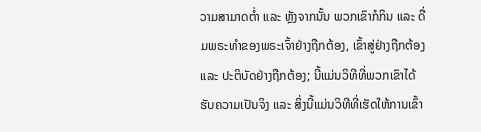ວາມສາມາດຕໍ່າ ແລະ ຫຼັງຈາກນັ້ນ ພວກເຂົາກໍກິນ ແລະ ດື່ມພຣະທຳຂອງພຣະເຈົ້າຢ່າງຖືກຕ້ອງ, ເຂົ້າສູ່ຢ່າງຖືກຕ້ອງ ແລະ ປະຕິບັດຢ່າງຖືກຕ້ອງ; ນີ້ແມ່ນວິທີທີ່ພວກເຂົາໄດ້ຮັບຄວາມເປັນຈິງ ແລະ ສິ່ງນີ້ແມ່ນວິທີທີ່ເຮັດໃຫ້ການເຂົ້າ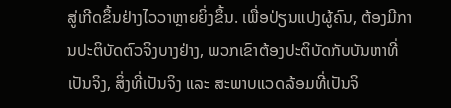ສູ່ເກີດຂຶ້ນຢ່າງໄວວາຫຼາຍຍິ່ງຂຶ້ນ. ເພື່ອປ່ຽນແປງຜູ້ຄົນ, ຕ້ອງມີການປະຕິບັດຕົວຈິງບາງຢ່າງ, ພວກເຂົາຕ້ອງປະຕິບັດກັບບັນຫາທີ່ເປັນຈິງ, ສິ່ງທີ່ເປັນຈິງ ແລະ ສະພາບແວດລ້ອມທີ່ເປັນຈິ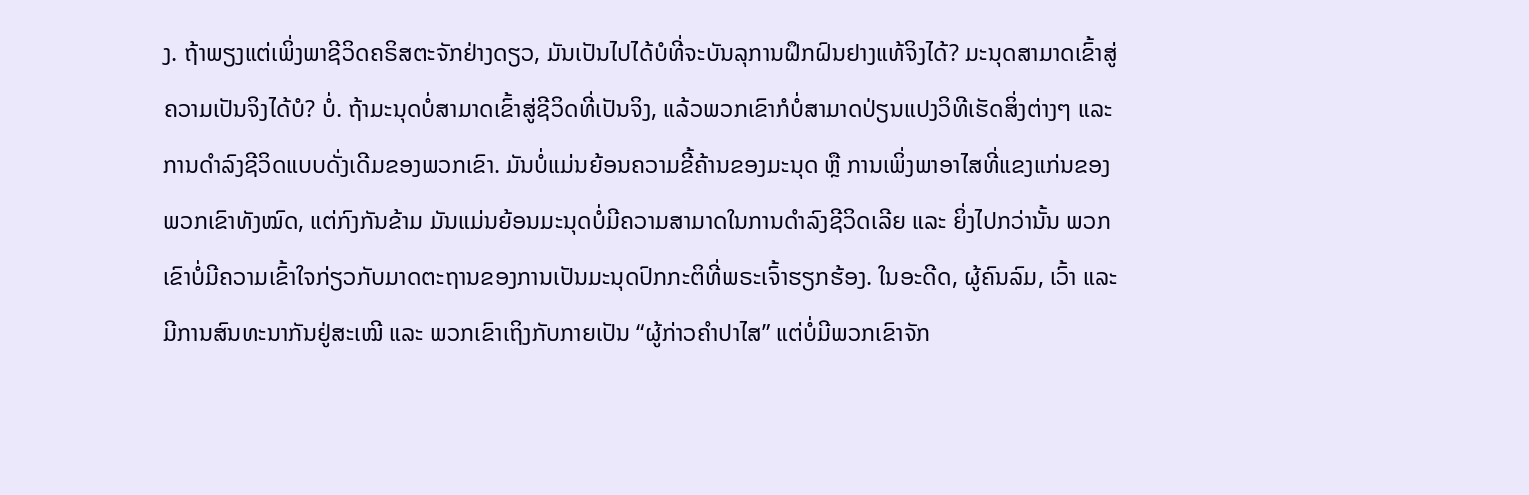ງ. ຖ້າພຽງແຕ່ເພິ່ງພາຊີວິດຄຣິສຕະຈັກຢ່າງດຽວ, ມັນເປັນໄປໄດ້ບໍທີ່ຈະບັນລຸການຝຶກຝົນຢາງແທ້ຈິງໄດ້? ມະນຸດສາມາດເຂົ້າສູ່ຄວາມເປັນຈິງໄດ້ບໍ? ບໍ່. ຖ້າມະນຸດບໍ່ສາມາດເຂົ້າສູ່ຊີວິດທີ່ເປັນຈິງ, ແລ້ວພວກເຂົາກໍບໍ່ສາມາດປ່ຽນແປງວິທີເຮັດສິ່ງຕ່າງໆ ແລະ ການດຳລົງຊີວິດແບບດັ່ງເດີມຂອງພວກເຂົາ. ມັນບໍ່ແມ່ນຍ້ອນຄວາມຂີ້ຄ້ານຂອງມະນຸດ ຫຼື ການເພິ່ງພາອາໄສທີ່ແຂງແກ່ນຂອງພວກເຂົາທັງໝົດ, ແຕ່ກົງກັນຂ້າມ ມັນແມ່ນຍ້ອນມະນຸດບໍ່ມີຄວາມສາມາດໃນການດຳລົງຊີວິດເລີຍ ແລະ ຍິ່ງໄປກວ່ານັ້ນ ພວກເຂົາບໍ່ມີຄວາມເຂົ້າໃຈກ່ຽວກັບມາດຕະຖານຂອງການເປັນມະນຸດປົກກະຕິທີ່ພຣະເຈົ້າຮຽກຮ້ອງ. ໃນອະດີດ, ຜູ້ຄົນລົມ, ເວົ້າ ແລະ ມີການສົນທະນາກັນຢູ່ສະເໝີ ແລະ ພວກເຂົາເຖິງກັບກາຍເປັນ “ຜູ້ກ່າວຄຳປາໄສ” ແຕ່ບໍ່ມີພວກເຂົາຈັກ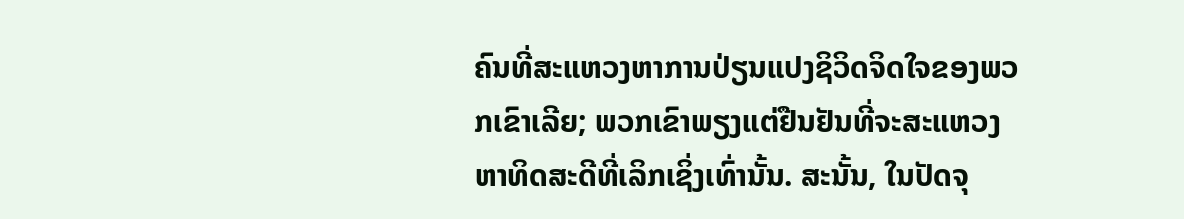ຄົນທີ່ສະແຫວງຫາການປ່ຽນແປງຊິວິດຈິດໃຈຂອງພວກເຂົາເລີຍ; ພວກເຂົາພຽງແຕ່ຢືນຢັນທີ່ຈະສະແຫວງຫາທິດສະດີທີ່ເລິກເຊິ່ງເທົ່ານັ້ນ. ສະນັ້ນ, ໃນປັດຈຸ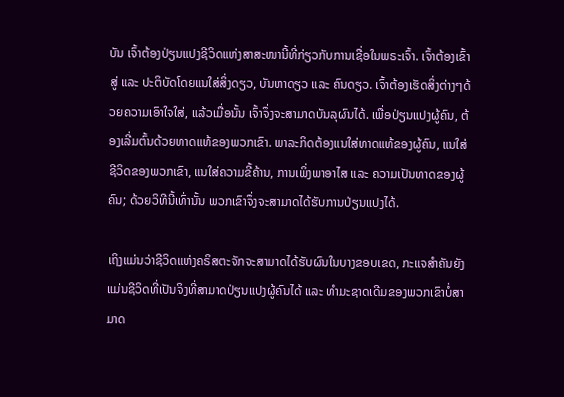ບັນ ເຈົ້າຕ້ອງປ່ຽນແປງຊີວິດແຫ່ງສາສະໜານີ້ທີ່ກ່ຽວກັບການເຊື່ອໃນພຣະເຈົ້າ. ເຈົ້າຕ້ອງເຂົ້າສູ່ ແລະ ປະຕິບັດໂດຍແນໃສ່ສິ່ງດຽວ, ບັນຫາດຽວ ແລະ ຄົນດຽວ. ເຈົ້າຕ້ອງເຮັດສິ່ງຕ່າງໆດ້ວຍຄວາມເອົາໃຈໃສ່, ແລ້ວເມື່ອນັ້ນ ເຈົ້າຈຶ່ງຈະສາມາດບັນລຸຜົນໄດ້. ເພື່ອປ່ຽນແປງຜູ້ຄົນ, ຕ້ອງເລີ່ມຕົ້ນດ້ວຍທາດແທ້ຂອງພວກເຂົາ. ພາລະກິດຕ້ອງແນໃສ່ທາດແທ້ຂອງຜູ້ຄົນ, ແນໃສ່ຊີວິດຂອງພວກເຂົາ, ແນໃສ່ຄວາມຂີ້ຄ້ານ, ການເພິ່ງພາອາໄສ ແລະ ຄວາມເປັນທາດຂອງຜູ້ຄົນ; ດ້ວຍວິທີນີ້ເທົ່ານັ້ນ ພວກເຂົາຈຶ່ງຈະສາມາດໄດ້ຮັບການປ່ຽນແປງໄດ້.

ເຖິງແມ່ນວ່າຊີວິດແຫ່ງຄຣິສຕະຈັກຈະສາມາດໄດ້ຮັບຜົນໃນບາງຂອບເຂດ, ກະແຈສຳຄັນຍັງແມ່ນຊີວິດທີ່ເປັນຈິງທີ່ສາມາດປ່ຽນແປງຜູ້ຄົນໄດ້ ແລະ ທຳມະຊາດເດີມຂອງພວກເຂົາບໍ່ສາມາດ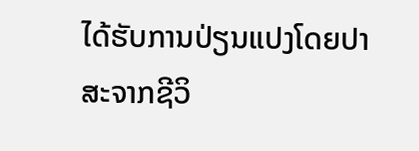ໄດ້ຮັບການປ່ຽນແປງໂດຍປາສະຈາກຊີວິ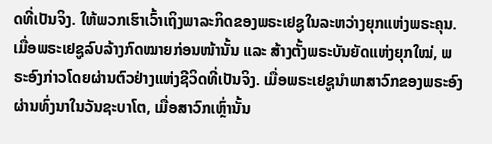ດທີ່ເປັນຈິງ. ໃຫ້ພວກເຮົາເວົ້າເຖິງພາລະກິດຂອງພຣະເຢຊູໃນລະຫວ່າງຍຸກແຫ່ງພຣະຄຸນ. ເມື່ອພຣະເຢຊູລົບລ້າງກົດໝາຍກ່ອນໜ້ານັ້ນ ແລະ ສ້າງຕັ້ງພຣະບັນຍັດແຫ່ງຍຸກໃໝ່, ພຣະອົງກ່າວໂດຍຜ່ານຕົວຢ່າງແຫ່ງຊີວິດທີ່ເປັນຈິງ. ເມື່ອພຣະເຢຊູນໍາພາສາວົກຂອງພຣະອົງຜ່ານທົ່ງນາໃນວັນຊະບາໂຕ, ເມື່ອສາວົກເຫຼົ່ານັ້ນ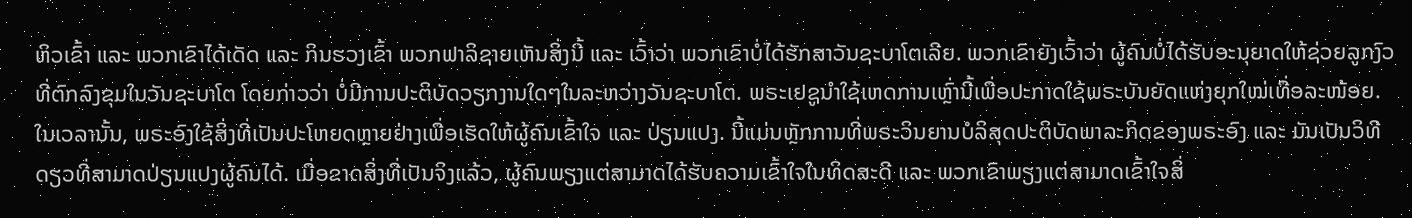ຫິວເຂົ້າ ແລະ ພວກເຂົາໄດ້ເດັດ ແລະ ກິນຮວງເຂົ້າ ພວກຟາລິຊາຍເຫັນສິ່ງນີ້ ແລະ ເວົ້າວ່າ ພວກເຂົາບໍ່ໄດ້ຮັກສາວັນຊະບາໂຕເລີຍ. ພວກເຂົາຍັງເວົ້າວ່າ ຜູ້ຄົນບໍ່ໄດ້ຮັບອະນຸຍາດໃຫ້ຊ່ວຍລູກງົວທີ່ຕົກລົງຂຸມໃນວັນຊະບາໂຕ ໂດຍກ່າວວ່າ ບໍ່ມີການປະຕິບັດວຽກງານໃດໆໃນລະຫວ່າງວັນຊະບາໂຕ. ພຣະເຢຊູນໍາໃຊ້ເຫດການເຫຼົ່ານີ້ເພື່ອປະກາດໃຊ້ພຣະບັນຍັດແຫ່ງຍຸກໃໝ່ເທື່ອລະໜ້ອຍ. ໃນເວລານັ້ນ, ພຣະອົງໃຊ້ສິ່ງທີ່ເປັນປະໂຫຍດຫຼາຍຢ່າງເພື່ອເຮັດໃຫ້ຜູ້ຄົນເຂົ້າໃຈ ແລະ ປ່ຽນແປງ. ນີ້ແມ່ນຫຼັກການທີ່ພຣະວິນຍານບໍລິສຸດປະຕິບັດພາລະກິດຂອງພຣະອົງ ແລະ ມັນເປັນວິທີດຽວທີ່ສາມາດປ່ຽນແປງຜູ້ຄົນໄດ້. ເມື່ອຂາດສິ່ງທີ່ເປັນຈິງແລ້ວ, ຜູ້ຄົນພຽງແຕ່ສາມາດໄດ້ຮັບຄວາມເຂົ້າໃຈໃນທິດສະດີ ແລະ ພວກເຂົາພຽງແຕ່ສາມາດເຂົ້າໃຈສິ່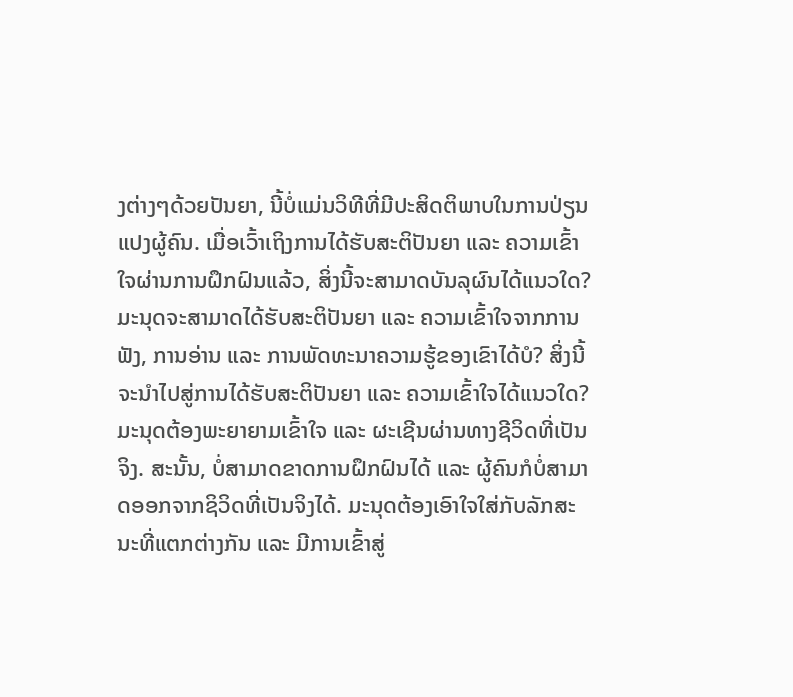ງຕ່າງໆດ້ວຍປັນຍາ, ນີ້ບໍ່ແມ່ນວິທີທີ່ມີປະສິດຕິພາບໃນການປ່ຽນແປງຜູ້ຄົນ. ເມື່ອເວົ້າເຖິງການໄດ້ຮັບສະຕິປັນຍາ ແລະ ຄວາມເຂົ້າໃຈຜ່ານການຝຶກຝົນແລ້ວ, ສິ່ງນີ້ຈະສາມາດບັນລຸຜົນໄດ້ແນວໃດ? ມະນຸດຈະສາມາດໄດ້ຮັບສະຕິປັນຍາ ແລະ ຄວາມເຂົ້າໃຈຈາກການຟັງ, ການອ່ານ ແລະ ການພັດທະນາຄວາມຮູ້ຂອງເຂົາໄດ້ບໍ? ສິ່ງນີ້ຈະນໍາໄປສູ່ການໄດ້ຮັບສະຕິປັນຍາ ແລະ ຄວາມເຂົ້າໃຈໄດ້ແນວໃດ? ມະນຸດຕ້ອງພະຍາຍາມເຂົ້າໃຈ ແລະ ຜະເຊີນຜ່ານທາງຊີວິດທີ່ເປັນຈິງ. ສະນັ້ນ, ບໍ່ສາມາດຂາດການຝຶກຝົນໄດ້ ແລະ ຜູ້ຄົນກໍບໍ່ສາມາດອອກຈາກຊິວິດທີ່ເປັນຈິງໄດ້. ມະນຸດຕ້ອງເອົາໃຈໃສ່ກັບລັກສະນະທີ່ແຕກຕ່າງກັນ ແລະ ມີການເຂົ້າສູ່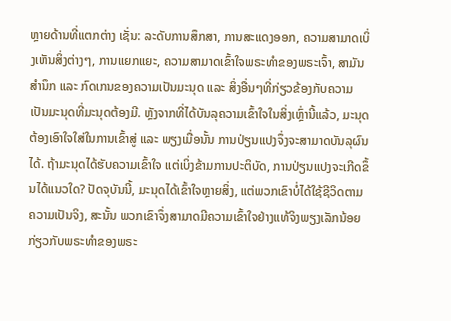ຫຼາຍດ້ານທີ່ແຕກຕ່າງ ເຊັ່ນ: ລະດັບການສຶກສາ, ການສະແດງອອກ, ຄວາມສາມາດເບິ່ງເຫັນສິ່ງຕ່າງໆ, ການແຍກແຍະ, ຄວາມສາມາດເຂົ້າໃຈພຣະທຳຂອງພຣະເຈົ້າ, ສາມັນສຳນຶກ ແລະ ກົດເກນຂອງຄວາມເປັນມະນຸດ ແລະ ສິ່ງອື່ນໆທີ່ກ່ຽວຂ້ອງກັບຄວາມເປັນມະນຸດທີ່ມະນຸດຕ້ອງມີ. ຫຼັງຈາກທີ່ໄດ້ບັນລຸຄວາມເຂົ້າໃຈໃນສິ່ງເຫຼົ່ານີ້ແລ້ວ, ມະນຸດຕ້ອງເອົາໃຈໃສ່ໃນການເຂົ້າສູ່ ແລະ ພຽງເມື່ອນັ້ນ ການປ່ຽນແປງຈຶ່ງຈະສາມາດບັນລຸຜົນໄດ້. ຖ້າມະນຸດໄດ້ຮັບຄວາມເຂົ້າໃຈ ແຕ່ເບິ່ງຂ້າມການປະຕິບັດ, ການປ່ຽນແປງຈະເກີດຂຶ້ນໄດ້ແນວໃດ? ປັດຈຸບັນນີ້, ມະນຸດໄດ້ເຂົ້າໃຈຫຼາຍສິ່ງ, ແຕ່ພວກເຂົາບໍ່ໄດ້ໃຊ້ຊີວິດຕາມຄວາມເປັນຈິງ, ສະນັ້ນ ພວກເຂົາຈຶ່ງສາມາດມີຄວາມເຂົ້າໃຈຢ່າງແທ້ຈິງພຽງເລັກນ້ອຍກ່ຽວກັບພຣະທຳຂອງພຣະ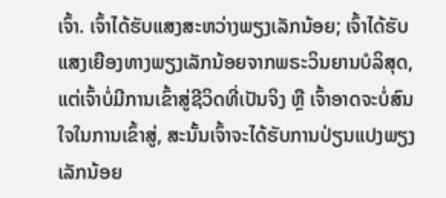ເຈົ້າ. ເຈົ້າໄດ້ຮັບແສງສະຫວ່າງພຽງເລັກນ້ອຍ; ເຈົ້າໄດ້ຮັບແສງເຍືອງທາງພຽງເລັກນ້ອຍຈາກພຣະວິນຍານບໍລິສຸດ, ແຕ່ເຈົ້າບໍ່ມີການເຂົ້າສູ່ຊີວິດທີ່ເປັນຈິງ ຫຼື ເຈົ້າອາດຈະບໍ່ສົນໃຈໃນການເຂົ້າສູ່, ສະນັ້ນເຈົ້າຈະໄດ້ຮັບການປ່ຽນແປງພຽງເລັກນ້ອຍ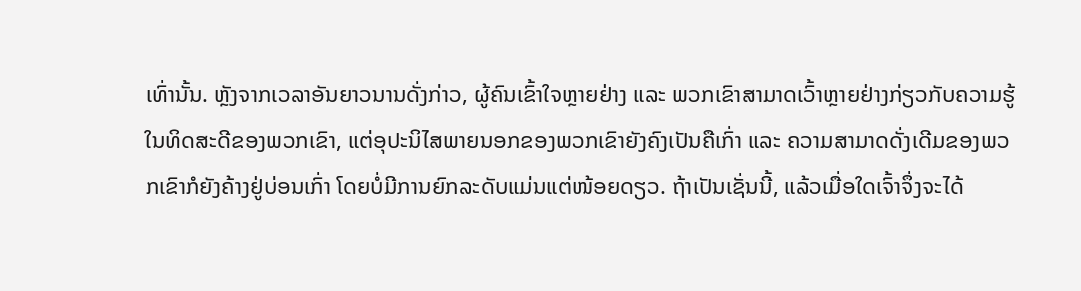ເທົ່ານັ້ນ. ຫຼັງຈາກເວລາອັນຍາວນານດັ່ງກ່າວ, ຜູ້ຄົນເຂົ້າໃຈຫຼາຍຢ່າງ ແລະ ພວກເຂົາສາມາດເວົ້າຫຼາຍຢ່າງກ່ຽວກັບຄວາມຮູ້ໃນທິດສະດີຂອງພວກເຂົາ, ແຕ່ອຸປະນິໄສພາຍນອກຂອງພວກເຂົາຍັງຄົງເປັນຄືເກົ່າ ແລະ ຄວາມສາມາດດັ່ງເດີມຂອງພວກເຂົາກໍຍັງຄ້າງຢູ່ບ່ອນເກົ່າ ໂດຍບໍ່ມີການຍົກລະດັບແມ່ນແຕ່ໜ້ອຍດຽວ. ຖ້າເປັນເຊັ່ນນີ້, ແລ້ວເມື່ອໃດເຈົ້າຈຶ່ງຈະໄດ້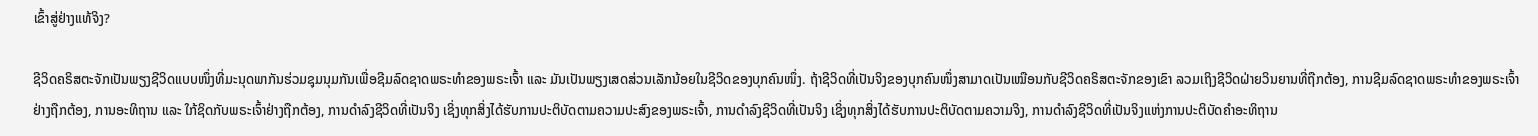ເຂົ້າສູ່ຢ່າງແທ້ຈິງ?

ຊີວິດຄຣິສຕະຈັກເປັນພຽງຊີວິດແບບໜຶ່ງທີ່ມະນຸດພາກັນຮ່ວມຊຸມນຸມກັນເພື່ອຊີມລົດຊາດພຣະທຳຂອງພຣະເຈົ້າ ແລະ ມັນເປັນພຽງເສດສ່ວນເລັກນ້ອຍໃນຊີວິດຂອງບຸກຄົນໜຶ່ງ. ຖ້າຊີວິດທີ່ເປັນຈິງຂອງບຸກຄົນໜຶ່ງສາມາດເປັນເໝືອນກັບຊີວິດຄຣິສຕະຈັກຂອງເຂົາ ລວມເຖິງຊີວິດຝ່າຍວິນຍານທີ່ຖືກຕ້ອງ, ການຊີມລົດຊາດພຣະທຳຂອງພຣະເຈົ້າຢ່າງຖືກຕ້ອງ, ການອະທິຖານ ແລະ ໃກ້ຊິດກັບພຣະເຈົ້າຢ່າງຖືກຕ້ອງ, ການດຳລົງຊີວິດທີ່ເປັນຈິງ ເຊິ່ງທຸກສິ່ງໄດ້ຮັບການປະຕິບັດຕາມຄວາມປະສົງຂອງພຣະເຈົ້າ, ການດຳລົງຊີວິດທີ່ເປັນຈິງ ເຊິ່ງທຸກສິ່ງໄດ້ຮັບການປະຕິບັດຕາມຄວາມຈິງ, ການດຳລົງຊີວິດທີ່ເປັນຈິງແຫ່ງການປະຕິບັດຄຳອະທິຖານ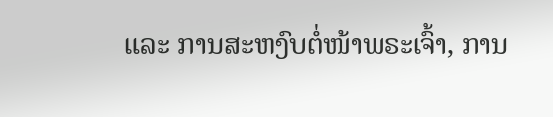ແລະ ການສະຫງົບຕໍ່ໜ້າພຣະເຈົ້າ, ການ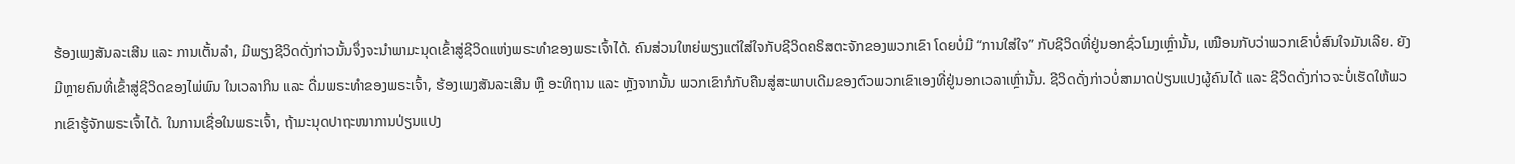ຮ້ອງເພງສັນລະເສີນ ແລະ ການເຕັ້ນລຳ, ມີພຽງຊີວິດດັ່ງກ່າວນັ້ນຈຶ່ງຈະນໍາພາມະນຸດເຂົ້າສູ່ຊີວິດແຫ່ງພຣະທຳຂອງພຣະເຈົ້າໄດ້. ຄົນສ່ວນໃຫຍ່ພຽງແຕ່ໃສ່ໃຈກັບຊີວິດຄຣິສຕະຈັກຂອງພວກເຂົາ ໂດຍບໍ່ມີ “ການໃສ່ໃຈ” ກັບຊີວິດທີ່ຢູ່ນອກຊົ່ວໂມງເຫຼົ່ານັ້ນ, ເໝືອນກັບວ່າພວກເຂົາບໍ່ສົນໃຈມັນເລີຍ. ຍັງມີຫຼາຍຄົນທີ່ເຂົ້າສູ່ຊີວິດຂອງໄພ່ພົນ ໃນເວລາກິນ ແລະ ດື່ມພຣະທຳຂອງພຣະເຈົ້າ, ຮ້ອງເພງສັນລະເສີນ ຫຼື ອະທິຖານ ແລະ ຫຼັງຈາກນັ້ນ ພວກເຂົາກໍກັບຄືນສູ່ສະພາບເດີມຂອງຕົວພວກເຂົາເອງທີ່ຢູ່ນອກເວລາເຫຼົ່ານັ້ນ. ຊີວິດດັ່ງກ່າວບໍ່ສາມາດປ່ຽນແປງຜູ້ຄົນໄດ້ ແລະ ຊີວິດດັ່ງກ່າວຈະບໍ່ເຮັດໃຫ້ພວກເຂົາຮູ້ຈັກພຣະເຈົ້າໄດ້. ໃນການເຊື່ອໃນພຣະເຈົ້າ, ຖ້າມະນຸດປາຖະໜາການປ່ຽນແປງ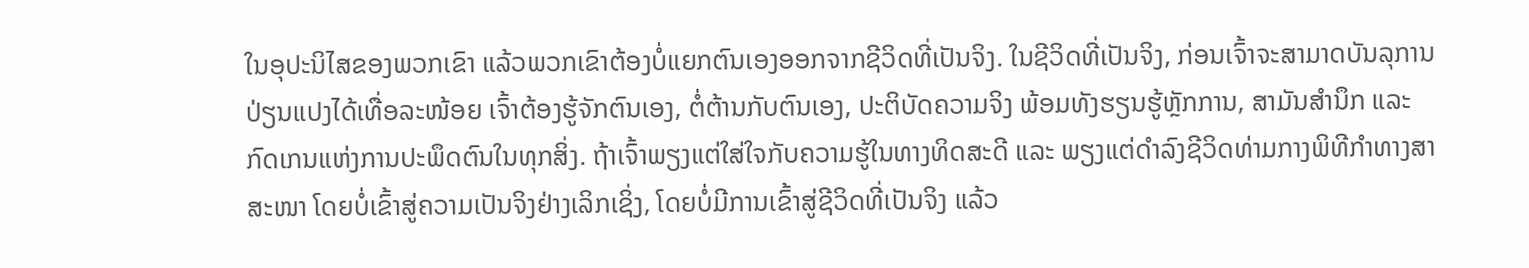ໃນອຸປະນິໄສຂອງພວກເຂົາ ແລ້ວພວກເຂົາຕ້ອງບໍ່ແຍກຕົນເອງອອກຈາກຊີວິດທີ່ເປັນຈິງ. ໃນຊີວິດທີ່ເປັນຈິງ, ກ່ອນເຈົ້າຈະສາມາດບັນລຸການປ່ຽນແປງໄດ້ເທື່ອລະໜ້ອຍ ເຈົ້າຕ້ອງຮູ້ຈັກຕົນເອງ, ຕໍ່ຕ້ານກັບຕົນເອງ, ປະຕິບັດຄວາມຈິງ ພ້ອມທັງຮຽນຮູ້ຫຼັກການ, ສາມັນສຳນຶກ ແລະ ກົດເກນແຫ່ງການປະພຶດຕົນໃນທຸກສິ່ງ. ຖ້າເຈົ້າພຽງແຕ່ໃສ່ໃຈກັບຄວາມຮູ້ໃນທາງທິດສະດີ ແລະ ພຽງແຕ່ດຳລົງຊີວິດທ່າມກາງພິທີກຳທາງສາສະໜາ ໂດຍບໍ່ເຂົ້າສູ່ຄວາມເປັນຈິງຢ່າງເລິກເຊິ່ງ, ໂດຍບໍ່ມີການເຂົ້າສູ່ຊີວິດທີ່ເປັນຈິງ ແລ້ວ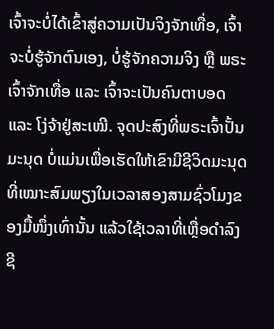ເຈົ້າຈະບໍ່ໄດ້ເຂົ້າສູ່ຄວາມເປັນຈິງຈັກເທື່ອ, ເຈົ້າຈະບໍ່ຮູ້ຈັກຕົນເອງ, ບໍ່ຮູ້ຈັກຄວາມຈິງ ຫຼື ພຣະເຈົ້າຈັກເທື່ອ ແລະ ເຈົ້າຈະເປັນຄົນຕາບອດ ແລະ ໂງ່ຈ້າຢູ່ສະເໝີ. ຈຸດປະສົງທີ່ພຣະເຈົ້າປັ້ນມະນຸດ ບໍ່ແມ່ນເພື່ອເຮັດໃຫ້ເຂົາມີຊີວິດມະນຸດທີ່ເໝາະສົມພຽງໃນເວລາສອງສາມຊົ່ວໂມງຂອງມື້ໜຶ່ງເທົ່ານັ້ນ ແລ້ວໃຊ້ເວລາທີ່ເຫຼື່ອດໍາລົງຊີ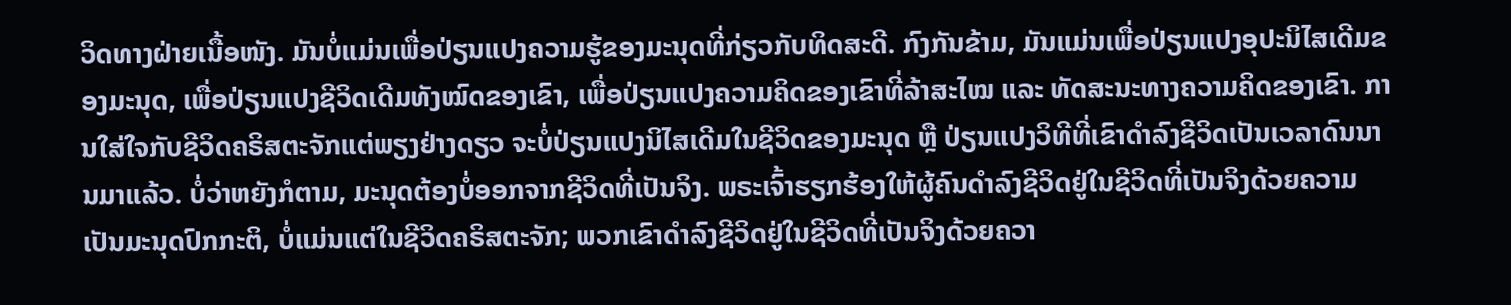ວິດທາງຝ່າຍເນື້ອໜັງ. ມັນບໍ່ແມ່ນເພື່ອປ່ຽນແປງຄວາມຮູ້ຂອງມະນຸດທີ່ກ່ຽວກັບທິດສະດີ. ກົງກັນຂ້າມ, ມັນແມ່ນເພື່ອປ່ຽນແປງອຸປະນິໄສເດີມຂອງມະນຸດ, ເພື່ອປ່ຽນແປງຊີວິດເດີມທັງໝົດຂອງເຂົາ, ເພື່ອປ່ຽນແປງຄວາມຄິດຂອງເຂົາທີ່ລ້າສະໄໝ ແລະ ທັດສະນະທາງຄວາມຄິດຂອງເຂົາ. ການໃສ່ໃຈກັບຊີວິດຄຣິສຕະຈັກແຕ່ພຽງຢ່າງດຽວ ຈະບໍ່ປ່ຽນແປງນິໄສເດີມໃນຊີວິດຂອງມະນຸດ ຫຼື ປ່ຽນແປງວິທີທີ່ເຂົາດຳລົງຊີວິດເປັນເວລາດົນນານມາແລ້ວ. ບໍ່ວ່າຫຍັງກໍຕາມ, ມະນຸດຕ້ອງບໍ່ອອກຈາກຊີວິດທີ່ເປັນຈິງ. ພຣະເຈົ້າຮຽກຮ້ອງໃຫ້ຜູ້ຄົນດຳລົງຊີວິດຢູ່ໃນຊີວິດທີ່ເປັນຈິງດ້ວຍຄວາມເປັນມະນຸດປົກກະຕິ, ບໍ່ແມ່ນແຕ່ໃນຊີວິດຄຣິສຕະຈັກ; ພວກເຂົາດຳລົງຊີວິດຢູ່ໃນຊີວິດທີ່ເປັນຈິງດ້ວຍຄວາ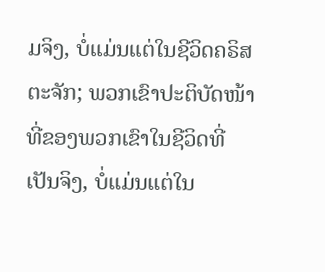ມຈິງ, ບໍ່ແມ່ນແຕ່ໃນຊີວິດຄຣິສຕະຈັກ; ພວກເຂົາປະຕິບັດໜ້າທີ່ຂອງພວກເຂົາໃນຊີວິດທີ່ເປັນຈິງ, ບໍ່ແມ່ນແຕ່ໃນ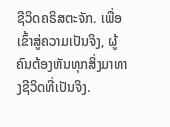ຊີວິດຄຣິສຕະຈັກ. ເພື່ອເຂົ້າສູ່ຄວາມເປັນຈິງ, ຜູ້ຄົນຕ້ອງຫັນທຸກສິ່ງມາທາງຊີວິດທີ່ເປັນຈິງ.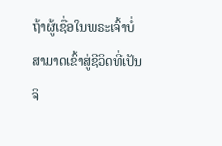ຖ້າຜູ້ເຊື່ອໃນພຣະເຈົ້າບໍ່ສາມາດເຂົ້າສູ່ຊີວິດທີ່ເປັນຈິ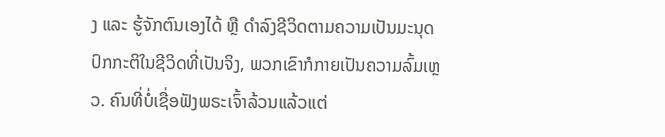ງ ແລະ ຮູ້ຈັກຕົນເອງໄດ້ ຫຼື ດຳລົງຊີວິດຕາມຄວາມເປັນມະນຸດປົກກະຕິໃນຊີວິດທີ່ເປັນຈິງ, ພວກເຂົາກໍກາຍເປັນຄວາມລົ້ມເຫຼວ. ຄົນທີ່ບໍ່ເຊື່ອຟັງພຣະເຈົ້າລ້ວນແລ້ວແຕ່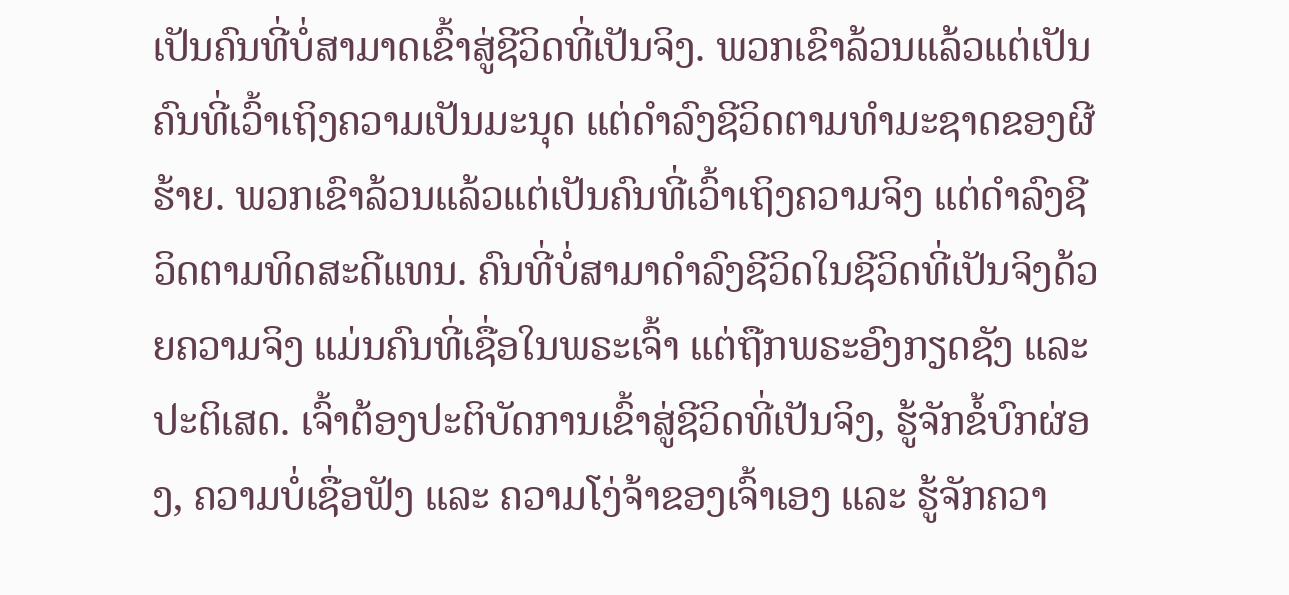ເປັນຄົນທີ່ບໍ່ສາມາດເຂົ້າສູ່ຊີວິດທີ່ເປັນຈິງ. ພວກເຂົາລ້ວນແລ້ວແຕ່ເປັນຄົນທີ່ເວົ້າເຖິງຄວາມເປັນມະນຸດ ແຕ່ດຳລົງຊີວິດຕາມທຳມະຊາດຂອງຜີຮ້າຍ. ພວກເຂົາລ້ວນແລ້ວແຕ່ເປັນຄົນທີ່ເວົ້າເຖິງຄວາມຈິງ ແຕ່ດຳລົງຊີວິດຕາມທິດສະດີແທນ. ຄົນທີ່ບໍ່ສາມາດຳລົງຊີວິດໃນຊີວິດທີ່ເປັນຈິງດ້ວຍຄວາມຈິງ ແມ່ນຄົນທີ່ເຊື່ອໃນພຣະເຈົ້າ ແຕ່ຖືກພຣະອົງກຽດຊັງ ແລະ ປະຕິເສດ. ເຈົ້າຕ້ອງປະຕິບັດການເຂົ້າສູ່ຊີວິດທີ່ເປັນຈິງ, ຮູ້ຈັກຂໍ້ບົກຜ່ອງ, ຄວາມບໍ່ເຊື່ອຟັງ ແລະ ຄວາມໂງ່ຈ້າຂອງເຈົ້າເອງ ແລະ ຮູ້ຈັກຄວາ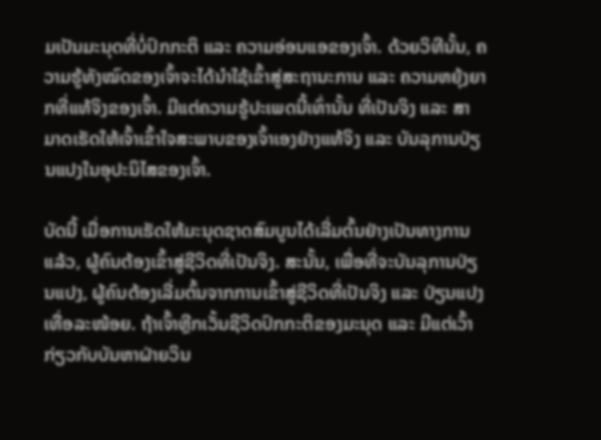ມເປັນມະນຸດທີ່ບໍ່ປົກກະຕິ ແລະ ຄວາມອ່ອນແອຂອງເຈົ້າ. ດ້ວຍວິທີນັ້ນ, ຄວາມຮູ້ທັງໝົດຂອງເຈົ້າຈະໄດ້ນໍາໃຊ້ເຂົ້າສູ່ສະຖານະການ ແລະ ຄວາມຫຍຸ້ງຍາກທີ່ແທ້ຈິງຂອງເຈົ້າ. ມີແຕ່ຄວາມຮູ້ປະເພດນີ້ເທົ່ານັ້ນ ທີ່ເປັນຈິງ ແລະ ສາມາດເຮັດໃຫ້ເຈົ້າເຂົ້າໃຈສະພາບຂອງເຈົ້າເອງຢ່າງແທ້ຈິງ ແລະ ບັນລຸການປ່ຽນແປງໃນອຸປະນິໄສຂອງເຈົ້າ.

ບັດນີ້ ເມື່ອການເຮັດໃຫ້ມະນຸດຊາດສົມບູນໄດ້ເລີ່ມຕົ້ນຢ່າງເປັນທາງການແລ້ວ, ຜູ້ຄົນຕ້ອງເຂົ້າສູ່ຊີວິດທີ່ເປັນຈິງ. ສະນັ້ນ, ເພື່ອທີ່ຈະບັນລຸການປ່ຽນແປງ, ຜູ້ຄົນຕ້ອງເລີ່ມຕົ້ນຈາກການເຂົ້າສູ່ຊີວິດທີ່ເປັນຈິງ ແລະ ປ່ຽນແປງເທື່ອລະໜ້ອຍ. ຖ້າເຈົ້າຫຼີກເວັ້ນຊີວິດປົກກະຕິຂອງມະນຸດ ແລະ ມີແຕ່ເວົ້າກ່ຽວກັບບັນຫາຝ່າຍວິນ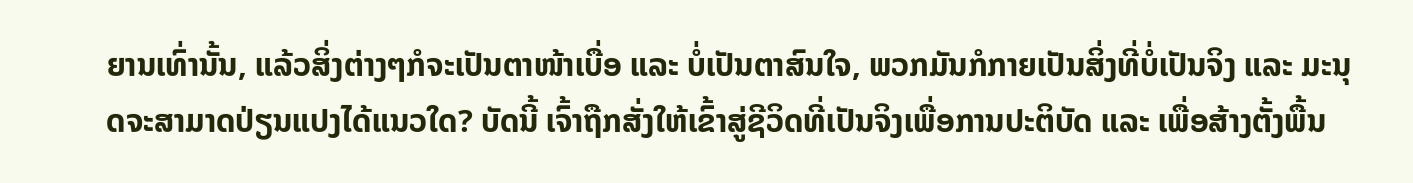ຍານເທົ່ານັ້ນ, ແລ້ວສິ່ງຕ່າງໆກໍຈະເປັນຕາໜ້າເບື່ອ ແລະ ບໍ່ເປັນຕາສົນໃຈ, ພວກມັນກໍກາຍເປັນສິ່ງທີ່ບໍ່ເປັນຈິງ ແລະ ມະນຸດຈະສາມາດປ່ຽນແປງໄດ້ແນວໃດ? ບັດນີ້ ເຈົ້າຖືກສັ່ງໃຫ້ເຂົ້າສູ່ຊີວິດທີ່ເປັນຈິງເພື່ອການປະຕິບັດ ແລະ ເພື່ອສ້າງຕັ້ງພື້ນ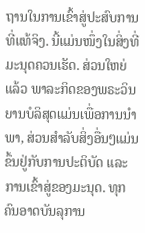ຖານໃນການເຂົ້າສູ່ປະສົບການທີ່ແທ້ຈິງ. ນີ້ແມ່ນໜຶ່ງໃນສິ່ງທີ່ມະນຸດຄວນເຮັດ. ສ່ວນໃຫຍ່ແລ້ວ ພາລະກິດຂອງພຣະວິນຍານບໍລິສຸດແມ່ນເພື່ອການນໍາພາ, ສ່ວນສໍາລັບສິ່ງອື່ນໆແມ່ນຂຶ້ນຢູ່ກັບການປະຕິບັດ ແລະ ການເຂົ້າສູ່ຂອງມະນຸດ. ທຸກຄົນອາດບັນລຸການ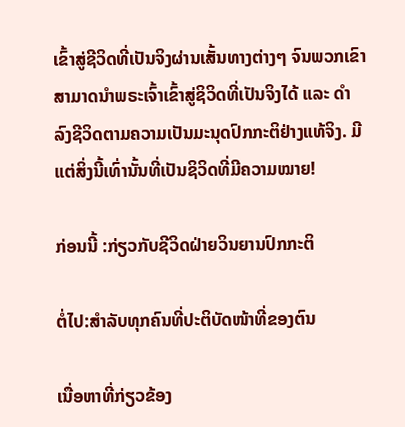ເຂົ້າສູ່ຊີວິດທີ່ເປັນຈິງຜ່ານເສັ້ນທາງຕ່າງໆ ຈົນພວກເຂົາສາມາດນໍາພຣະເຈົ້າເຂົ້າສູ່ຊິວິດທີ່ເປັນຈິງໄດ້ ແລະ ດຳລົງຊີວິດຕາມຄວາມເປັນມະນຸດປົກກະຕິຢ່າງແທ້ຈິງ. ມີແຕ່ສິ່ງນີ້ເທົ່ານັ້ນທີ່ເປັນຊິວິດທີ່ມີຄວາມໝາຍ!

ກ່ອນນີ້ :ກ່ຽວກັບຊີວິດຝ່າຍວິນຍານປົກກະຕິ

ຕໍ່ໄປ:ສໍາລັບທຸກຄົນທີ່ປະຕິບັດໜ້າທີ່ຂອງຕົນ

ເນື່ອຫາທີ່ກ່ຽວຂ້ອງ